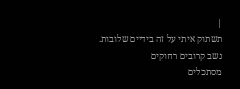|
תשתוק איתי על זה בידיים שלובות.
נשב קרובים רחוקים
מסתכלים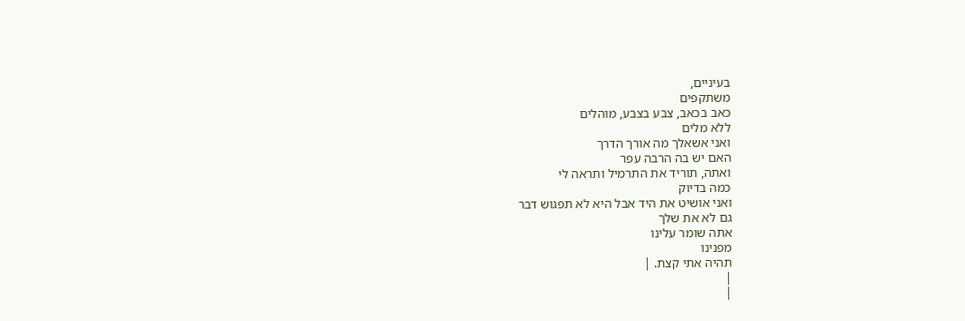בעיניים,
משתקפים
כאב בכאב, צבע בצבע, מוהלים
ללא מלים
ואני אשאלך מה אורך הדרך
האם יש בה הרבה עפר
ואתה, תוריד את התרמיל ותראה לי
כמה בדיוק
ואני אושיט את היד אבל היא לא תפגוש דבר
גם לא את שלך
אתה שומר עלינו
מפנינו
תהיה אתי קצת. |
|
|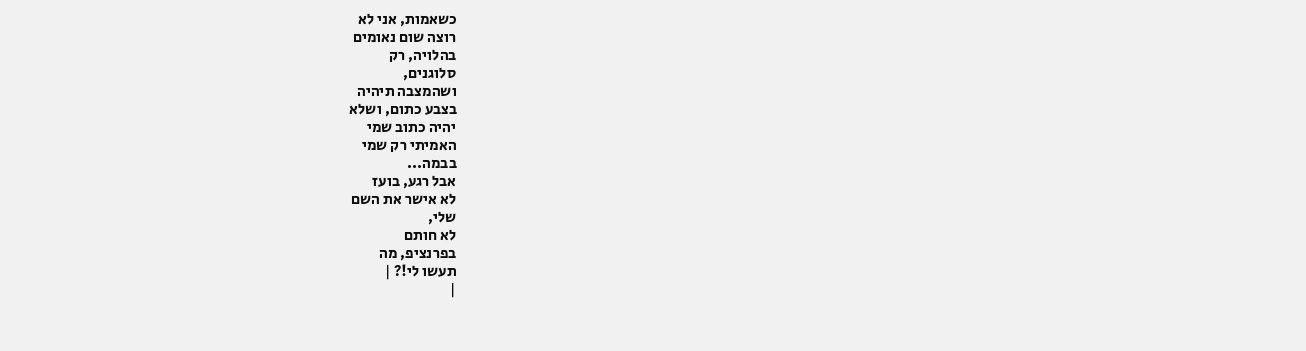כשאמות, אני לא
רוצה שום נאומים
בהלויה, רק
סלוגנים,
ושהמצבה תיהיה
בצבע כתום, ושלא
יהיה כתוב שמי
האמיתי רק שמי
בבמה...
אבל רגע, בועז
לא אישר את השם
שלי,
לא חותם
בפרנציפ, מה
תעשו לי!? |
|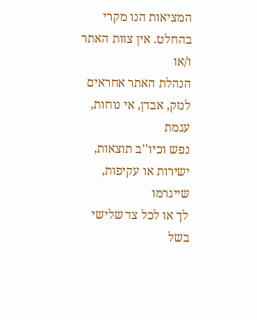המציאות הנו מקרי בהחלט. אין צוות האתר ו/או
הנהלת האתר אחראים לנזק, אבדן, אי נוחות, עגמת
נפש וכיו''ב תוצאות, ישירות או עקיפות, שייגרמו
לך או לכל צד שלישי בשל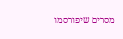מסרים שיפורסמו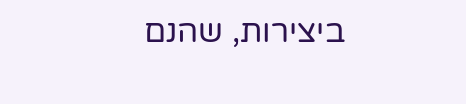ביצירות, שהנם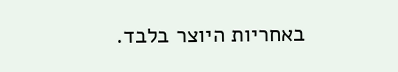באחריות היוצר בלבד.